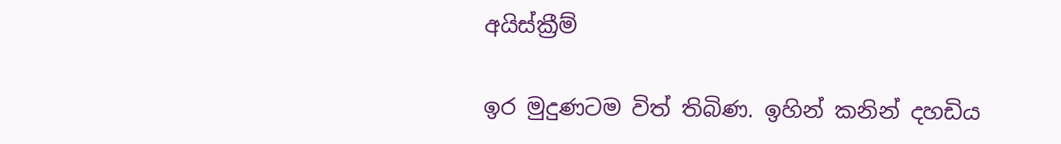අයිස්ක්‍රීම්

ඉර මුදුණටම විත් තිබිණ. ඉහින් කනින් දහඩිය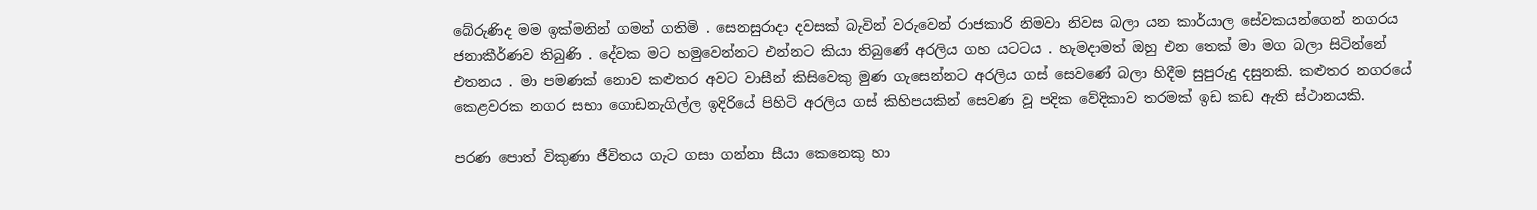බේරුණිද මම ඉක්මනින් ගමන් ගතිමි . සෙනසුරාදා දවසක් බැවින් වරුවෙන් රාජකාරි නිමවා නිවස බලා යන කාර්යාල සේවකයන්ගෙන් නගරය ජනාකීර්ණව තිබුණි . දේවක මට හමුවෙන්නට එන්නට කියා තිබුණේ අරලිය ගහ යටටය . හැමදාමත් ඔහු එන තෙක් මා මග බලා සිටින්නේ එතනය . මා පමණක් නොව කළුතර අවට වාසීන් කිසිවෙකු මුණ ගැසෙන්නට අරලිය ගස් සෙවණේ බලා හිදීම සුපුරුදු දසුනකි. කළුතර නගරයේ කෙළවරක නගර සභා ගොඩනැගිල්ල ඉදිරියේ පිහිටි අරලිය ගස් කිහිපයකින් සෙවණ වූ පදික වේදිකාව තරමක් ඉඩ කඩ ඇති ස්ථානයකි.

පරණ පොත් විකුණා ජීවිතය ගැට ගසා ගන්නා සීයා කෙනෙකු හා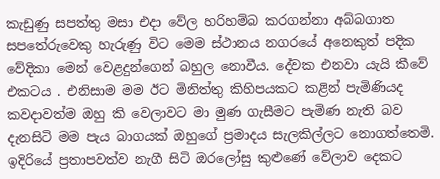කැඩුණු සපත්තු මසා එදා වේල හරිහම්බ කරගන්නා අබ්බගාත සපතේරුවෙකු හැරුණු විට මෙම ස්ථානය නගරයේ අනෙකුත් පදික වේදිකා මෙන් වෙළදුන්ගෙන් බහුල නොවීය. දේවක එනවා යැයි කීවේ එකටය . එනිසාම මම ඊට මිනිත්තු කිහිපයකට කළින් පැමිණියද කවදාවත්ම ඔහු කි වෙලාවට මා මුණ ගැසීමට පැමිණ නැති බව දැනසිටි මම පැය බාගයක් ඔහුගේ ප්‍රමාදය සැලකිල්ලට නොගත්තෙමි. ඉදිරියේ ප්‍රතාපවත්ව නැගී සිටි ඔරලෝසු කුළුණේ වේලාව දෙකට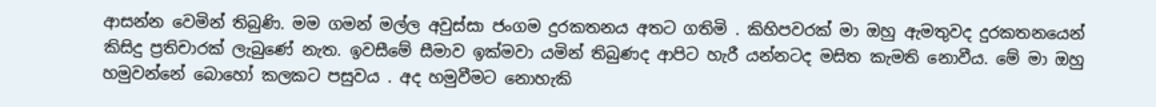ආසන්න වෙමින් තිබුණි. මම ගමන් මල්ල අවුස්සා ජංගම දුරකතනය අතට ගතිමි . කිහිපවරක් මා ඔහු ඇමතුවද දුරකතනයෙන් කිසිදු ප්‍රතිචාරක් ලැබුණේ නැත. ඉවසීමේ සීමාව ඉක්මවා යමින් තිබුණද ආපිට හැරී යන්නටද මසිත කැමති නොවීය. මේ මා ඔහු හමුවන්නේ බොහෝ කලකට පසුවය . අද හමුවීමට නොහැකි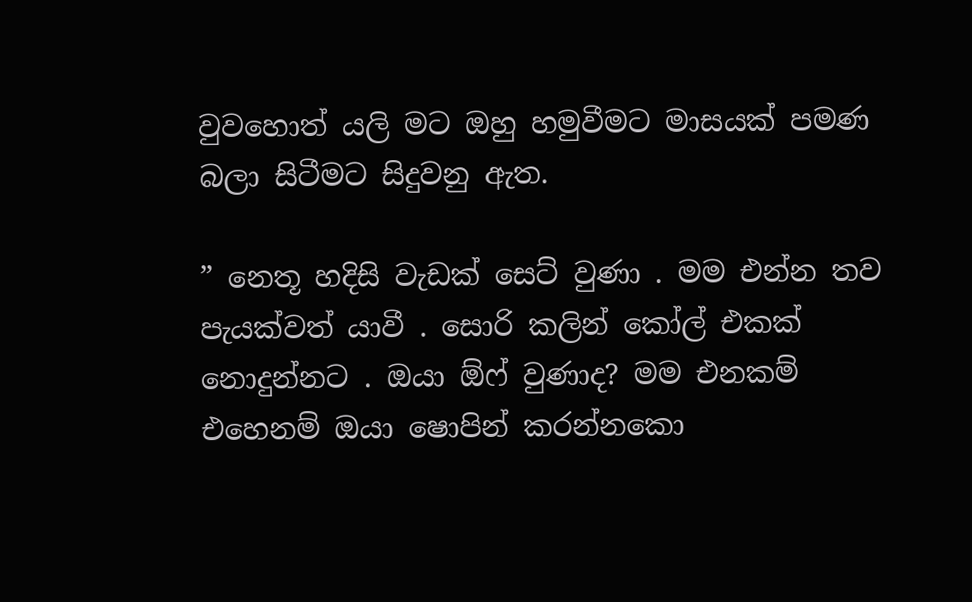වුවහොත් යලි මට ඔහු හමුවීමට මාසයක් පමණ බලා සිටීමට සිදුවනු ඇත.

” නෙතූ හදිසි වැඩක් සෙට් වුණා . මම එන්න තව පැයක්වත් යාවී . සොරි කලින් කෝල් එකක් නොදුන්නට . ඔයා ඕෆ් වුණාද? මම එනකම් එහෙනම් ඔයා ෂොපින් කරන්නකො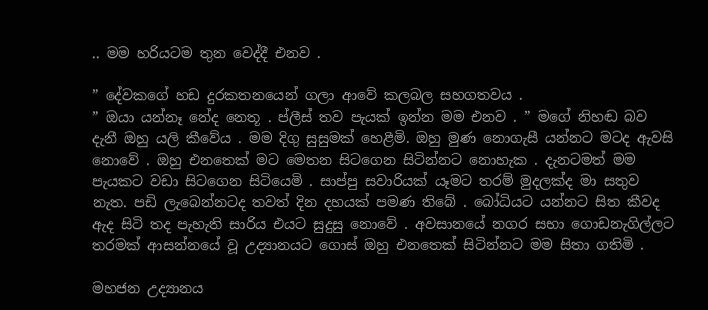.. මම හරියටම තුන වෙද්දී එනව .

” දේවකගේ හඩ දුරකතනයෙන් ගලා ආවේ කලබල සහගතවය .
” ඔයා යන්නෑ නේද නෙතූ . ප්ලීස් තව පැයක් ඉන්න මම එනව . ” මගේ නිහඬ බව දැනී ඔහු යලි කීවේය . මම දිගු සුසුමක් හෙළීමි. ඔහු මුණ නොගැසී යන්නට මටද ඇවසි නොවේ . ඔහු එනතෙක් මට මෙතන සිටගෙන සිටින්නට නොහැක . දැනටමත් මම පැයකට වඩා සිටගෙන සිටියෙමි . සාප්පු සවාරියක් යෑමට තරම් මුදලක්ද මා සතුව නැත. පඩි ලැබෙන්නටද තවත් දින දහයක් පමණ තිබේ . බෝධියට යන්නට සිත කීවද ඇද සිටි තද පැහැති සාරිය එයට සුදුසු නොවේ . අවසානයේ නගර සභා ගොඩනැගිල්ලට තරමක් ආසන්නයේ වූ උද්‍යානයට ගොස් ඔහු එනතෙක් සිටින්නට මම සිතා ගතිමි .

මහජන උද්‍යානය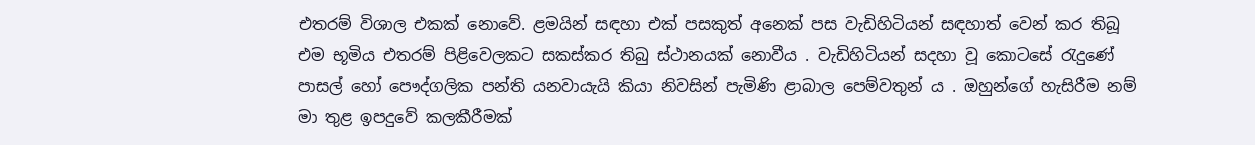එතරම් විශාල එකක් නොවේ. ළමයින් සඳහා එක් පසකුත් අනෙක් පස වැඩිහිටියන් සඳහාත් වෙන් කර තිබූ එම භූමිය එතරම් පිළිවෙලකට සකස්කර තිබු ස්ථානයක් නොවීය . වැඩිහිටියන් සදහා වූ කොටසේ රැදුණේ පාසල් හෝ පෞද්ගලික පන්ති යනවායැයි කියා නිවසින් පැමිණි ළාබාල පෙම්වතුන්‍ ය . ඔහුන්ගේ හැසිරීම නම් මා තුළ ඉපදුවේ කලකීරීමක්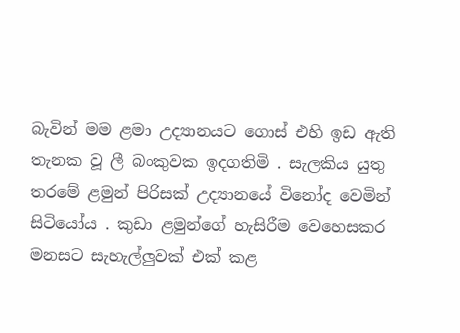බැවින් මම ළමා උද්‍යානයට ගොස් එහි ඉඩ ඇති තැනක වූ ලී බංකුවක ඉදගතිමි . සැලකිය යුතු තරමේ ළමුන් පිරිසක් උද්‍යානයේ විනෝද වෙමින් සිටියෝය . කුඩා ළමුන්ගේ හැසිරීම වෙහෙසකර මනසට සැහැල්ලුවක් එක් කළ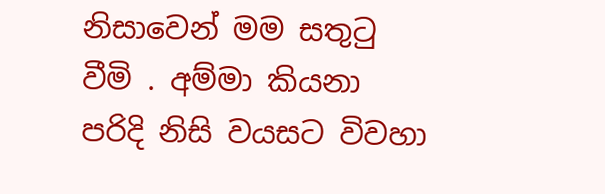නිසාවෙන් මම සතුටු වීමි . අම්මා කියනා පරිදි නිසි වයසට විවහා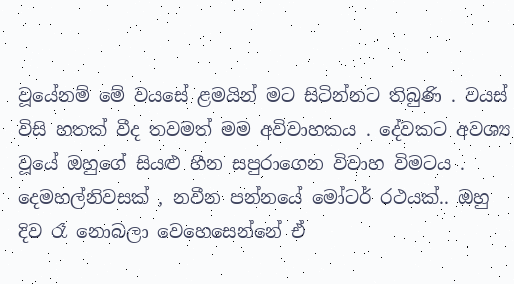වූයේනම් මේ වයසේ ළමයින් මට සිටින්නට තිබුණි . වයස් විසි හතක් වීද තවමත් මම අවිවාහකය . දේවකට අවශ්‍ය වූයේ ඔහුගේ සියළු හීන සපුරාගෙන විවාහ විමටය . දෙමහල්නිවසක් , නවීන පන්නයේ මෝටර් රථයක්.. ඔහු දිව රෑ නොබලා වෙහෙසෙන්නේ ඒ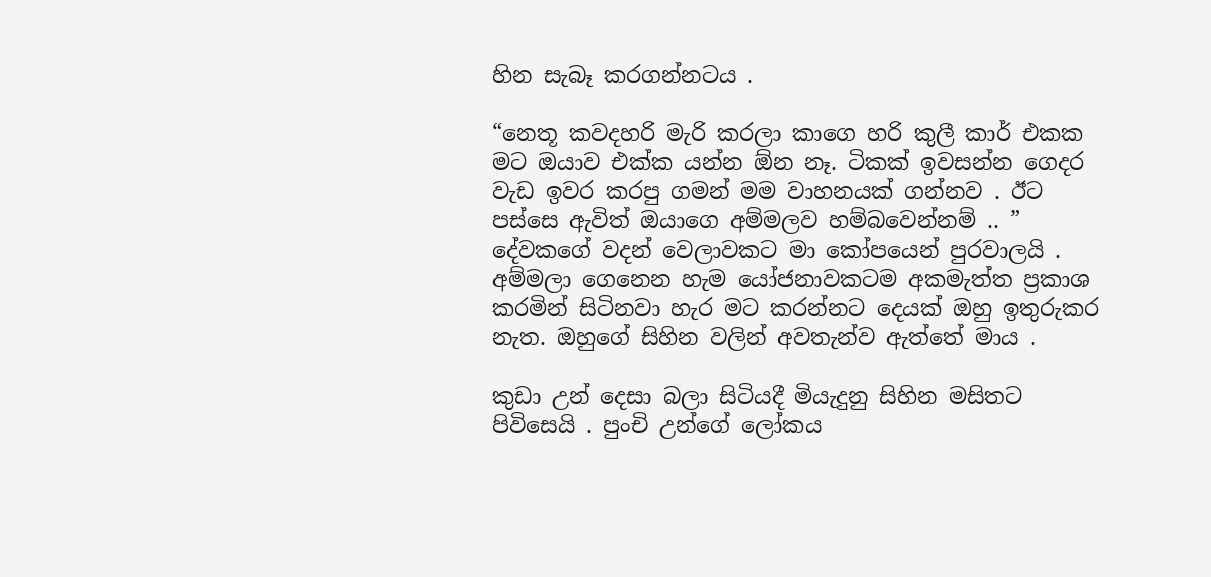හින සැබෑ කරගන්නටය .

“නෙතූ කවදහරි මැරි කරලා කාගෙ හරි කුලී කාර් එකක මට ඔයාව එක්ක යන්න ඕන නෑ. ටිකක් ඉවසන්න ගෙදර වැඩ ඉවර කරපු ගමන් මම වාහනයක් ගන්නව . ඊට පස්සෙ ඇවිත් ඔයාගෙ අම්මලව හම්බවෙන්නම් .. ” දේවකගේ වදන් වෙලාවකට මා කෝපයෙන් පුරවාලයි . අම්මලා ගෙනෙන හැම යෝජනාවකටම අකමැත්ත ප්‍රකාශ කරමින් සිටිනවා හැර මට කරන්නට දෙයක් ඔහු ඉතුරුකර නැත. ඔහුගේ සිහින වලින් අවතැන්ව ඇත්තේ මාය .

කුඩා උන් දෙසා බලා සිටියදී මියැදුනු සිහින මසිතට පිවිසෙයි . පුංචි උන්ගේ ලෝකය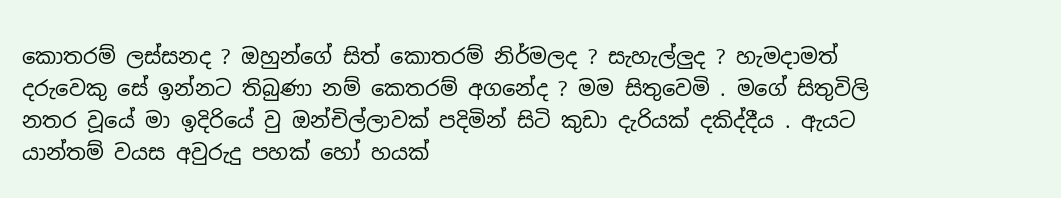කොතරම් ලස්සනද ? ඔහුන්ගේ සිත් කොතරම් නිර්මලද ? සැහැල්ලුද ? හැමදාමත් දරුවෙකු සේ ඉන්නට තිබුණා නම් කෙතරම් අගනේද ? මම සිතුවෙමි . මගේ සිතුවිලි නතර වූයේ මා ඉදිරියේ වු ඔන්චිල්ලාවක් පදිමින් සිටි කුඩා දැරියක් දකිද්දීය . ඇයට යාන්තම් වයස අවුරුදු පහක් හෝ හයක්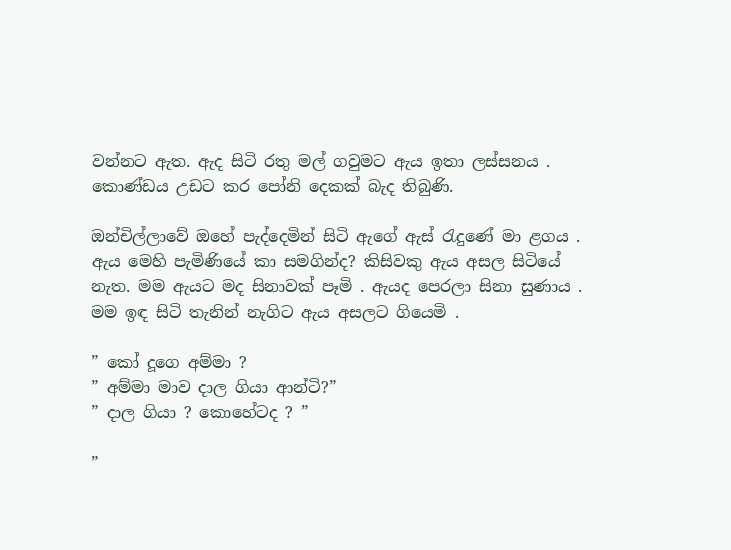වන්නට ඇත. ඇද සිටි රතු මල් ගවුමට ඇය ඉතා ලස්සනය . කොණ්ඩය උඩට කර පෝනි දෙකක් බැද තිබුණි.

ඔන්චිල්ලාවේ ඔහේ පැද්දෙමින් සිටි ඇගේ ඇස් රැදුණේ මා ළගය . ඇය මෙහි පැමිණියේ කා සමගින්ද? කිසිවකු ඇය අසල සිටියේ නැත. මම ඇයට මද සිනාවක් පෑමි . ඇයද පෙරලා සිනා සුණාය . මම ඉඳ සිටි තැනින් නැගිට ඇය අසලට ගියෙමි .

” කෝ දූගෙ අම්මා ?
” අම්මා මාව දාල ගියා ආන්ටි?”
” දාල ගියා ? කොහේටද ? ”

”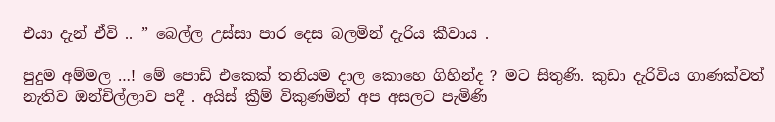එයා දැන් ඒවි .. ” බෙල්ල උස්සා පාර දෙස බලමින් දැරිය කීවාය .

පුදුම අම්මල …! මේ පොඩි එකෙක් තනියම දාල කොහෙ ගිහින්ද ? මට සිතුණි. කුඩා දැරිවිය ගාණක්වත් නැතිව ඔන්චිල්ලාව පදී . අයිස් ක්‍රීම් විකුණමින් අප අසලට පැමිණි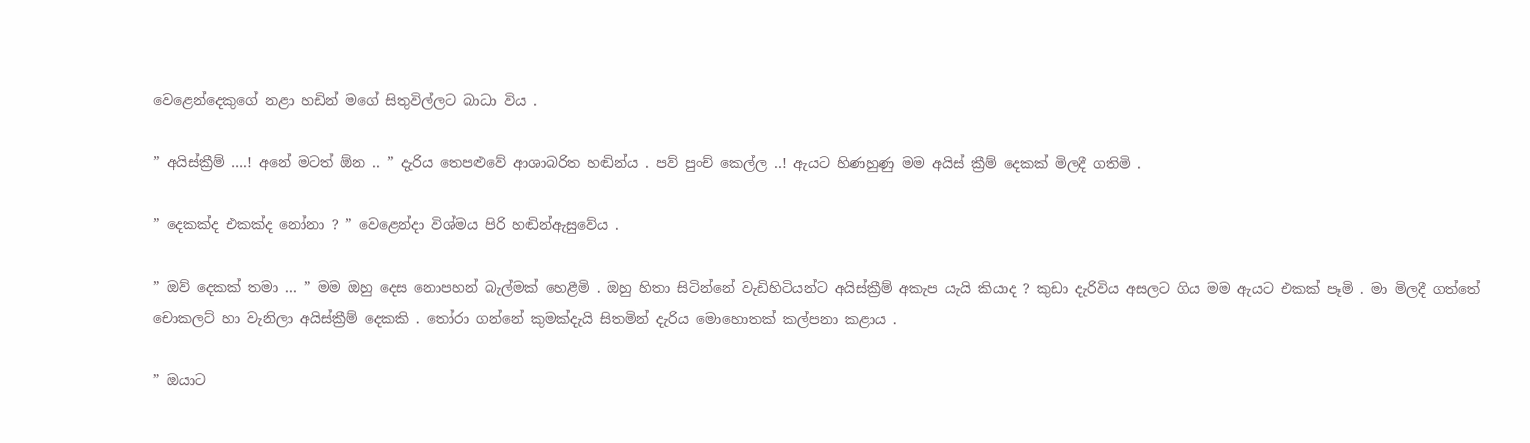වෙළෙන්දෙකුගේ නළා හඩින් මගේ සිතුවිල්ලට බාධා විය .

” අයිස්ක්‍රීම් ….! අනේ මටත් ඕන .. ” දැරිය තෙපළුවේ ආශාබරිත හඬින්ය . පව් පුංච් කෙල්ල ..! ඇයට හිණහුණු මම අයිස් ක්‍රීම් දෙකක් මිලදී ගතිමි .

” දෙකක්ද එකක්ද නෝනා ? ” වෙළෙන්දා විශ්මය පිරි හඬින්ඇසුවේය .

” ඔව් දෙකක් තමා … ” මම ඔහු දෙස නොපහන් බැල්මක් හෙළීමි . ඔහු හිතා සිටින්නේ වැඩිහිටියන්ට අයිස්ක්‍රීම් අකැප යැයි කියාද ? කුඩා දැරිවිය අසලට ගිය මම ඇයට එකක් පෑමි . මා මිලදී ගත්තේ චොකලට් හා වැනිලා අයිස්ක්‍රීම් දෙකකි . තෝරා ගන්නේ කුමක්දැයි සිතමින් දැරිය මොහොතක් කල්පනා කළාය .

” ඔයාට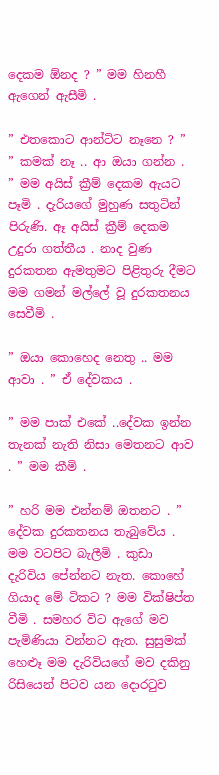දෙකම ඕනද ? ” මම හිනහී ඇගෙන් ඇසීමි .

” එතකොට ආන්ටිට නෑනෙ ? ”
” කමක් නෑ .. ආ ඔයා ගන්න . ” මම අයිස් ක්‍රීම් දෙකම ඇයට පෑමි . දැරියගේ මුහුණ සතුටින් පිරුණි. ඈ අයිස් ක්‍රීම් දෙකම උදුරා ගත්තීය . නාද වුණ දුරකතන ඇමතුමට පිළිතුරු දීමට මම ගමන් මල්ලේ වූ දුරකතනය සෙවීමි .

” ඔයා කොහෙද නෙතු .. මම ආවා . ” ඒ දේවකය .

” මම පාක් එකේ ..දේවක ඉන්න තැනක් නැති නිසා මෙතනට ආව . ” මම කීමි .

” හරි මම එන්නම් ඔතනට . ” දේවක දුරකතනය තැබුවේය . මම වටපිට බැලීමි . කුඩා දැරිවිය පේන්නට නැත. කොහේ ගියාද මේ ටිකට ? මම වික්ෂිප්ත වීමි . සමහර විට ඇගේ මව පැමිණියා වන්නට ඇත. සුසුමක් හෙළූ මම දැරිවියගේ මව දකිනු රිසියෙන් පිටව යන දොරටුව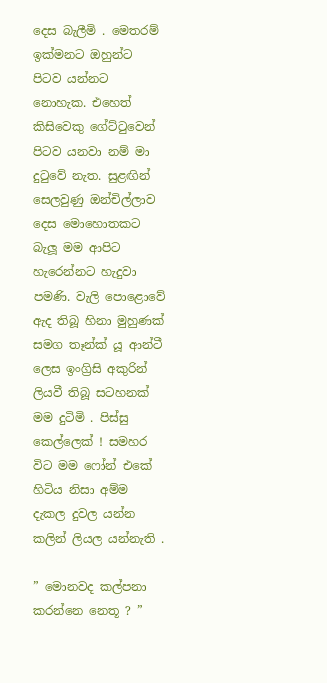දෙස බැලීමි . මෙතරම් ඉක්මනට ඔහුන්ට පිටව යන්නට නොහැක. එහෙත් කිසිවෙකු ගේට්ටුවෙන් පිටව යනවා නම් මා දුටුවේ නැත. සුළඟින් සෙලවුණු ඔන්චිල්ලාව දෙස මොහොතකට බැලූ මම ආපිට හැරෙන්නට හැදුවා පමණි. වැලි පොළොවේ ඇද තිබූ හිනා මුහුණක් සමග තෑන්ක් යූ ආන්ටී ලෙස ඉංග්‍රිසි අකුරින් ලියවී තිබූ සටහනක් මම දුටිමි . පිස්සු කෙල්ලෙක් ! සමහර විට මම ෆෝන් එකේ හිටිය නිසා අම්ම දැකල දුවල යන්න කලින් ලියල යන්නැති .

” මොනවද කල්පනා කරන්නෙ නෙතූ ? ”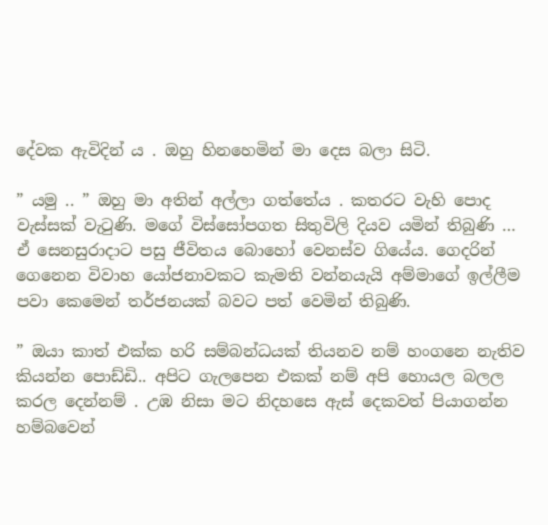දේවක ඇවිදින්‍ ය . ඔහු හිනහෙමින් මා දෙස බලා සිටි.

” යමු .. ” ඔහු මා අතින් අල්ලා ගත්තේය . කතරට වැහි පොද වැස්සක් වැටුණි. මගේ විස්සෝපගත සිතුවිලි දියව යමින් තිබුණි …
ඒ සෙනසුරාදාට පසු ජීවිතය බොහෝ වෙනස්ව ගියේය. ගෙදරින් ගෙනෙන විවාහ යෝජනාවකට කැමති වන්නයැයි අම්මාගේ ඉල්ලීම පවා කෙමෙන් තර්ජනයක් බවට පත් වෙමින් තිබුණි.

” ඔයා කාත් එක්ක හරි සම්බන්ධයක් තියනව නම් හංගනෙ නැතිව කියන්න පොඩ්ඩි.. අපිට ගැලපෙන එකක් නම් අපි හොයල බලල කරල දෙන්නම් . උඹ නිසා මට නිදහසෙ ඇස් දෙකවත් පියාගන්න හම්බවෙන්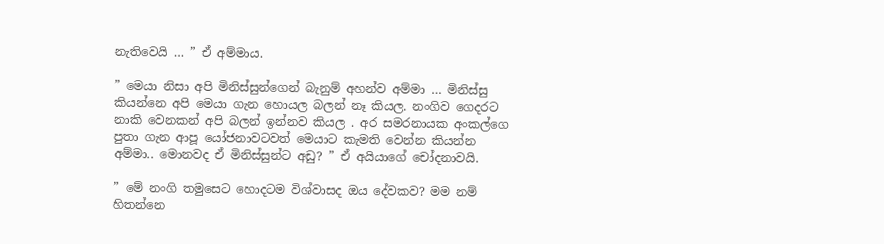නැතිවෙයි … ” ඒ අම්මාය.

” මෙයා නිසා අපි මිනිස්සුන්ගෙන් බැනුම් අහන්ව අම්මා … මිනිස්සු කියන්නෙ අපි මෙයා ගැන හොයල බලන් නෑ කියල. නංගිව ගෙදරට නාකි වෙනකන් අපි බලන් ඉන්නව කියල . අර සමරනායක අංකල්ගෙ පුතා ගැන ආපූ යෝජනාවටවත් මෙයාට කැමති වෙන්න කියන්න අම්මා.. මොනවද ඒ මිනිස්සුන්ට අඩු? ” ඒ අයියාගේ චෝදනාවයි.

” මේ නංගි තමුසෙට හොදටම විශ්වාසද ඔය දේවකව? මම නම් හිතන්නෙ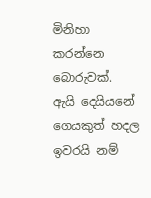මිනිහා කරන්නෙ බොරුවක්. ඇයි දෙයියනේ ගෙයකුත් හදල ඉවරයි නම්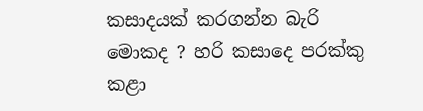කසාදයක් කරගන්න බැරි මොකද ? හරි කසාදෙ පරක්කු කළා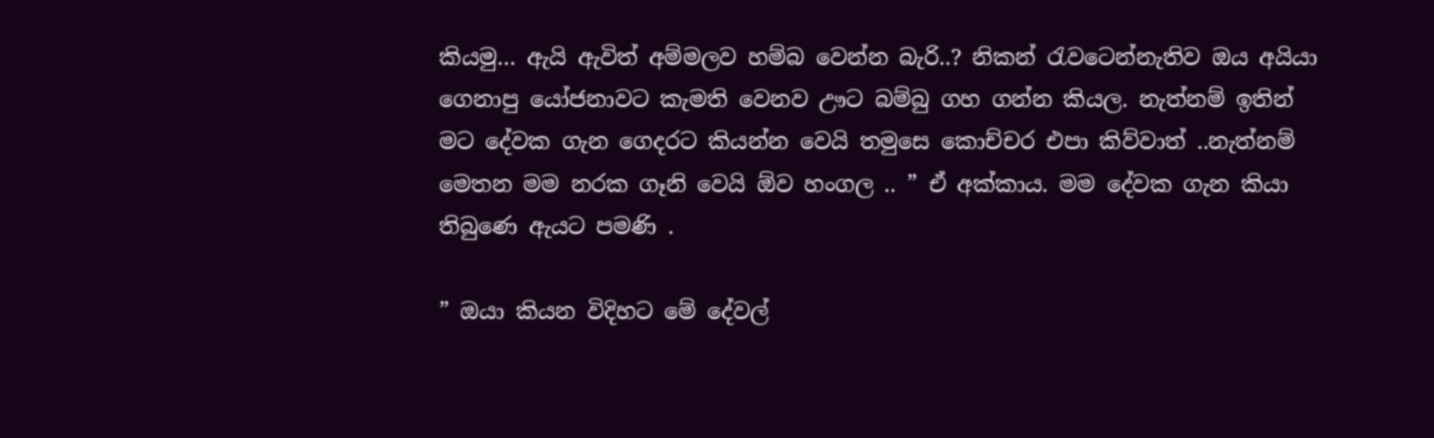කියමු… ඇයි ඇවිත් අම්මලව හම්බ වෙන්න බැරි..? නිකන් රැවටෙන්නැතිව ඔය අයියා ගෙනාපු යෝජනාවට කැමති වෙනව ඌට බම්බු ගහ ගන්න කියල. නැත්නම් ඉතින් මට දේවක ගැන ගෙදරට කියන්න වෙයි තමුසෙ කොච්චර එපා කිව්වාත් ..නැත්නම් මෙතන මම නරක ගෑනි වෙයි ඕව හංගල .. ” ඒ අක්කාය. මම දේවක ගැන කියා තිබුණෙ ඇයට පමණි .

” ඔයා කියන විදිහට මේ දේවල්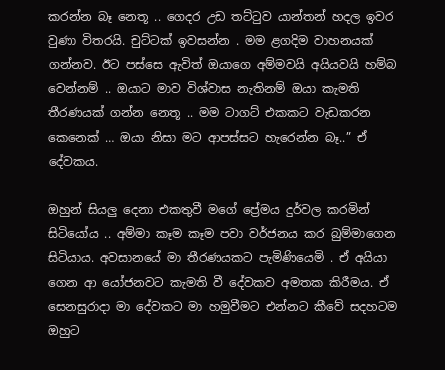කරන්න බෑ නෙතූ .. ගෙදර උඩ තට්ටුව යාන්තන් හදල ඉවර වුණා විතරයි. චුට්ටක් ඉවසන්න . මම ළගදිම වාහනයක් ගන්නව. ඊට පස්සෙ ඇවිත් ඔයාගෙ අම්මවයි අයියවයි හම්බ වෙන්නම් .. ඔයාට මාව විශ්වාස නැතිනම් ඔයා කැමති තීරණයක් ගන්න නෙතූ .. මම ටාගට් එකකට වැඩකරන කෙනෙක් … ඔයා නිසා මට ආපස්සට හැරෙන්න බෑ..” ඒ දේවකය.

ඔහුන් සියලු දෙනා එකතුවී මගේ ප්‍රේමය දුර්වල කරමින් සිටියෝය .. අම්මා කෑම කෑම පවා වර්ජනය කර බුම්මාගෙන සිටියාය. අවසානයේ මා තීරණයකට පැමිණියෙමි . ඒ අයියා ගෙන ආ යෝජනවට කැමති වී දේවකව අමතක කිරීමය. ඒ සෙනසුරාදා මා දේවකට මා හමුවීමට එන්නට කීවේ සදහටම ඔහුට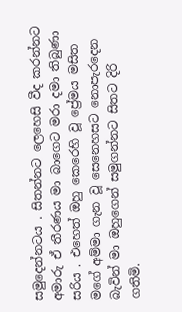සමුදෙන්නටය . සිතන්නට ලෙහෙසි වීද කරන්නට අමාරු ඒ තීරණය මා බාගෙට මරා දමා තිබුණා සරිය . එහෙත් ඔහු කෙරෙහි වූ ප්‍රේමය මසිත මගේ අම්මා ගැන වූ සෙනෙහසට නොපැරදෙන බැවින් මා ඔහුගෙන් සමුගන්නට සිතට දිරි ගතිමි.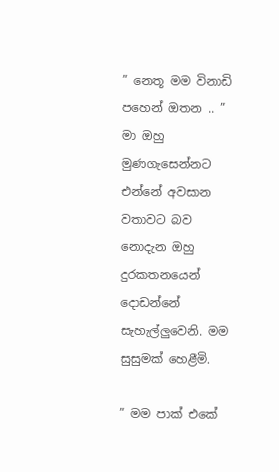” නෙතූ මම විනාඩි පහෙන් ඔතන .. ” මා ඔහු මුණගැසෙන්නට එන්නේ අවසාන වතාවට බව නොදැන ඔහු දුරකතනයෙන් දොඩන්නේ සැහැල්ලුවෙනි. මම සුසුමක් හෙළීමි.

” මම පාක් එකේ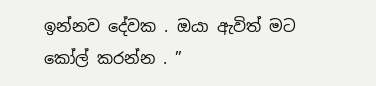ඉන්නව දේවක . ඔයා ඇවිත් මට කෝල් කරන්න . ”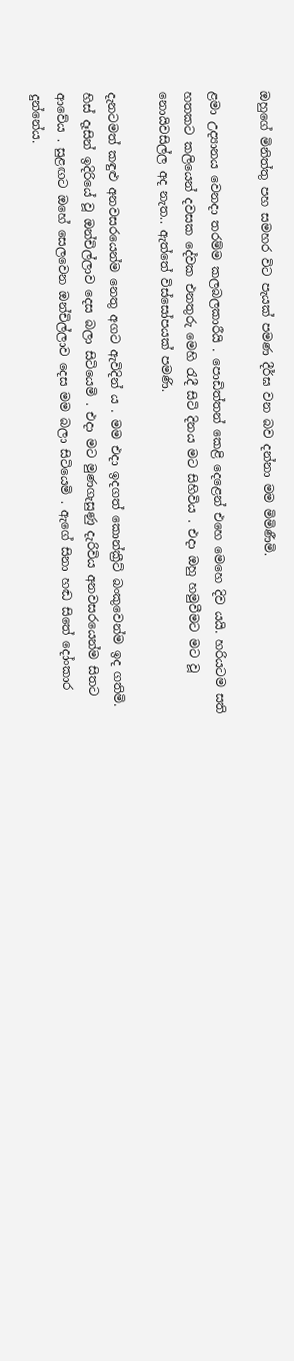ඔහුගේ මිනිත්තු පහ සමහර විට පැයක් පමණ දීර්ඝ වන බව දන්නා මම මිමිණීමි.

ළමා උද්‍යානය වෙනදා තරම්ම කලබලකාරීයි . පොඩිත්තන් කෙළි දෙළෙන් එහෙ මෙහෙ දිව යයි. හරියටම සති හතකට කලියෙන් දවසක දේවක එනතුරු මෙහි රැදී සිටි දිනය මට සිහිවිය . එදා ඔහු හමුවීමට මට වූ නොයිවසිල්ල අද නැත.. ඇත්තේ විස්සෝපයක් පමණි.

දැනටමත් කඳුළු අනවසරයෙන්ම නෙතු අගට ඇවිදින් ය . මම එදා ඉදගත් කොන්ක්‍රීට් බංකුවෙන්ම ඉද ගතිමි. හිස් දෑසින් ඉදිරියේ වූ ඔන්චිල්ලාව දෙස බලා සිටියෙමි . එදා මට මුණගැසුණු දැරිවිය අනවසරයෙන්ම සිතට ආවේය . සුළඟට ඔහේ සෙලවෙන ඔන්චිල්ලාව දෙස මම බලා සිටියෙමි . ඇගේ සිනා හඬ සිතේ දෝංකාර දුන්නේය.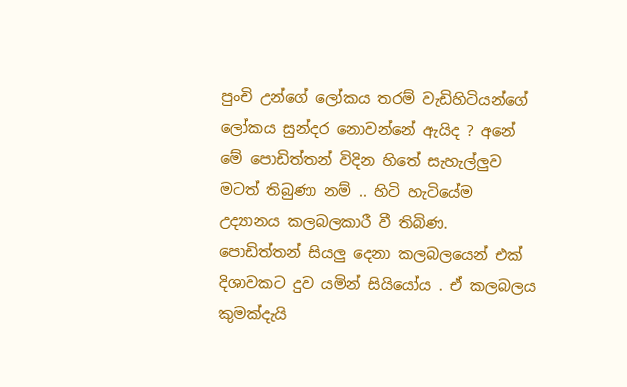පුංචි උන්ගේ ලෝකය තරම් වැඩිහිටියන්ගේ ලෝකය සුන්දර නොවන්නේ ඇයිද ? අනේ මේ පොඩිත්තන් විදින හිතේ සැහැල්ලුව මටත් තිබුණා නම් .. හිටි හැටියේම උද්‍යානය කලබලකාරී වී තිබිණ. පොඩිත්තන් සියලු දෙනා කලබලයෙන් එක් දිශාවකට දුව යමින් සියියෝය . ඒ කලබලය කුමක්දැයි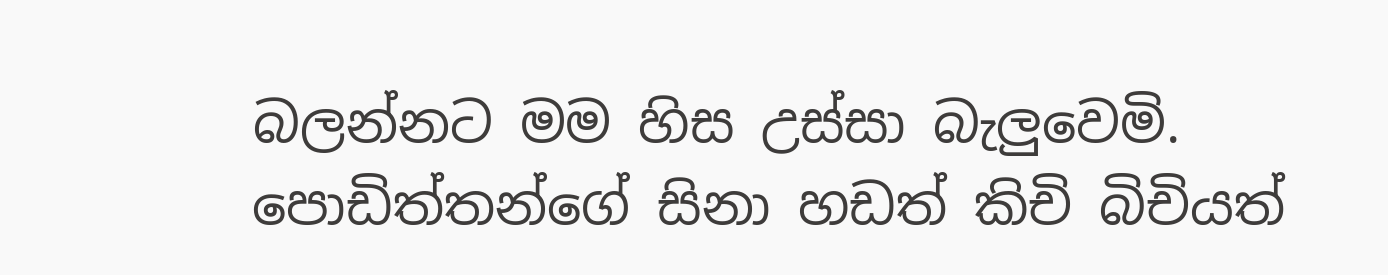බලන්නට මම හිස උස්සා බැලුවෙමි. පොඩිත්තන්ගේ සිනා හඩත් කිචි බිචියත්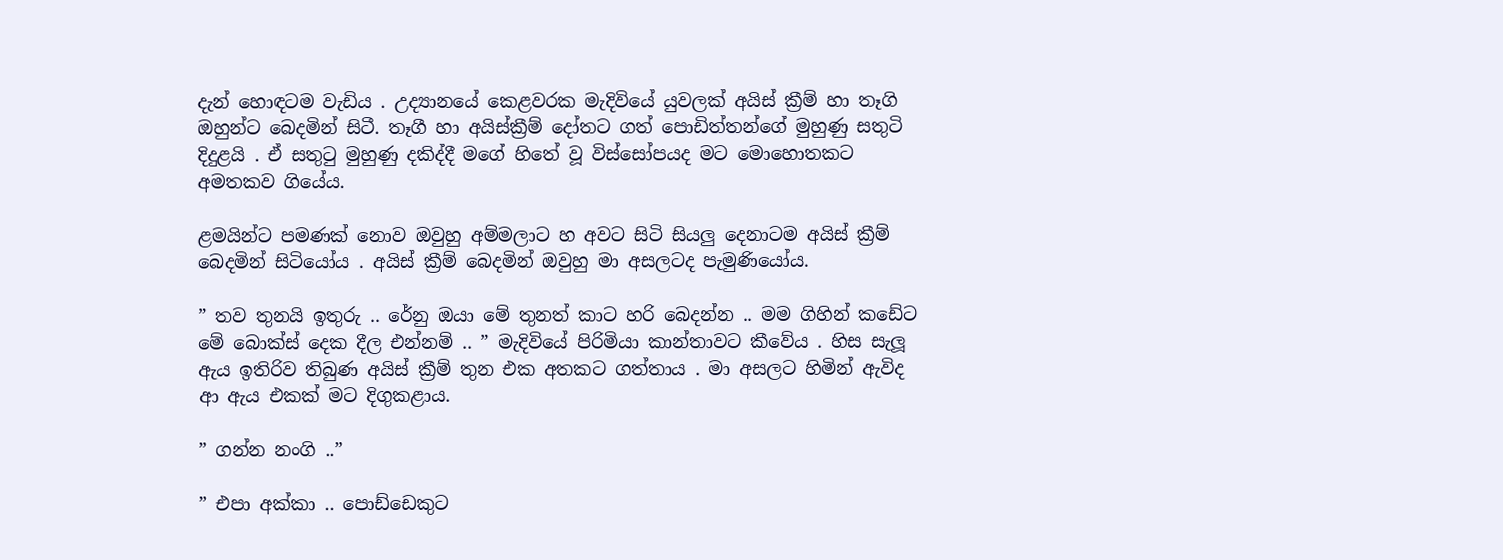දැන් හොඳටම වැඩිය . උද්‍යානයේ කෙළවරක මැදිවියේ යුවලක් අයිස් ක්‍රීම් හා තෑගි ඔහුන්ට බෙදමින් සිටී. තෑගී හා අයිස්ක්‍රීම් දෝතට ගත් පොඩිත්තන්ගේ මුහුණු සතුටි දිදුළයි . ඒ සතුටු මුහුණු දකිද්දී මගේ හිතේ වූ විස්සෝපයද මට මොහොතකට අමතකව ගියේය.

ළමයින්ට පමණක් නොව ඔවුහු අම්මලාට හ අවට සිටි සියලු දෙනාටම අයිස් ක්‍රීම් බෙදමින් සිටියෝය . අයිස් ක්‍රීම් බෙදමින් ඔවුහු මා අසලටද පැමුණියෝය.

” තව තුනයි ඉතුරු .. රේනු ඔයා මේ තුනත් කාට හරි බෙදන්න .. මම ගිහින් කඩේට මේ බොක්ස් දෙක දීල එන්නම් .. ” මැදිවියේ පිරිමියා කාන්තාවට කීවේය . හිස සැලූ ඇය ඉතිරිව තිබුණ අයිස් ක්‍රීම් තුන එක අතකට ගත්තාය . මා අසලට හිමින් ඇවිද ආ ඇය එකක් මට දිගුකළාය.

” ගන්න නංගි ..”

” එපා අක්කා .. පොඩ්ඩෙකුට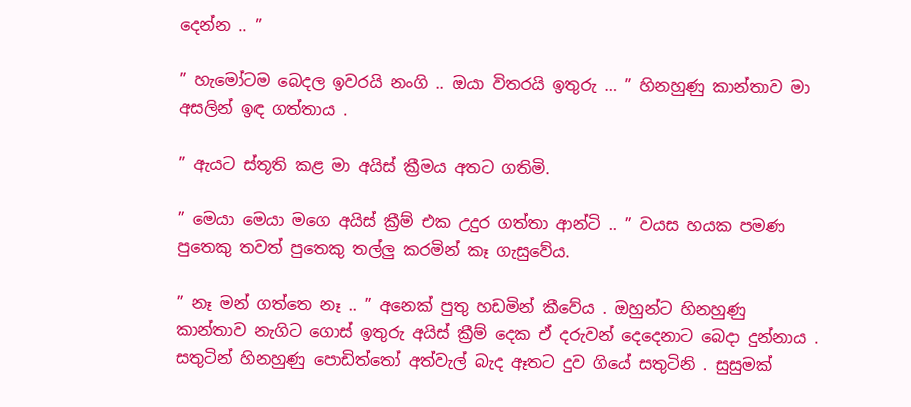දෙන්න .. ”

” හැමෝටම බෙදල ඉවරයි නංගි .. ඔයා විතරයි ඉතුරු … ” හිනහුණු කාන්තාව මා අසලින් ඉඳ ගත්තාය .

” ඇයට ස්තූති කළ මා අයිස් ක්‍රීමය අතට ගතිමි.

” මෙයා මෙයා මගෙ අයිස් ක්‍රීම් එක උදුර ගත්තා ආන්ටි .. ” වයස හයක පමණ පුතෙකු තවත් පුතෙකු තල්ලු කරමින් කෑ ගැසුවේය.

” නෑ මන් ගත්තෙ නෑ .. ” අනෙක් පුතු හඩමින් කීවේය . ඔහුන්ට හිනහුණු කාන්තාව නැගිට ගොස් ඉතුරු අයිස් ක්‍රීම් දෙක ඒ දරුවන් දෙදෙනාට බෙදා දුන්නාය . සතුටින් හිනහුණු පොඩිත්තෝ අත්වැල් බැද ඈතට දුව ගියේ සතුටිනි . සුසුමක්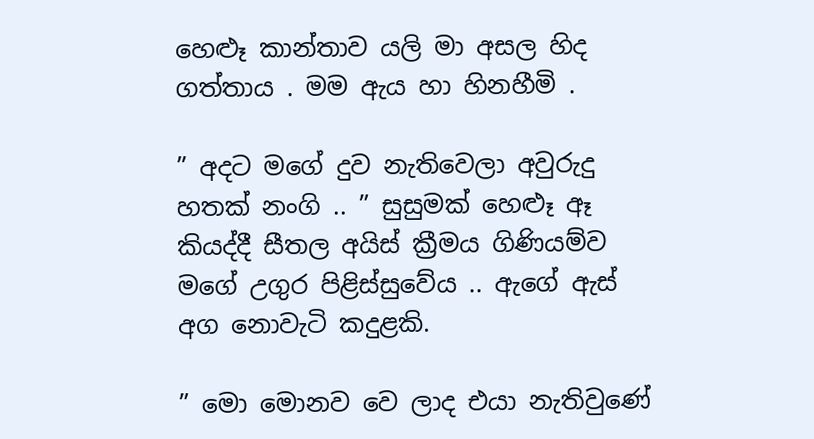හෙළූ කාන්තාව යලි මා අසල හිද ගත්තාය . මම ඇය හා හිනහීමි .

” අදට මගේ දුව නැතිවෙලා අවුරුදු හතක් නංගි .. ” සුසුමක් හෙළූ ඈ කියද්දී සීතල අයිස් ක්‍රීමය ගිණියම්ව මගේ උගුර පිළිස්සුවේය .. ඇගේ ඇස් අග නොවැටි කදුළකි.

” මො මොනව වෙ ලාද එයා නැතිවුණේ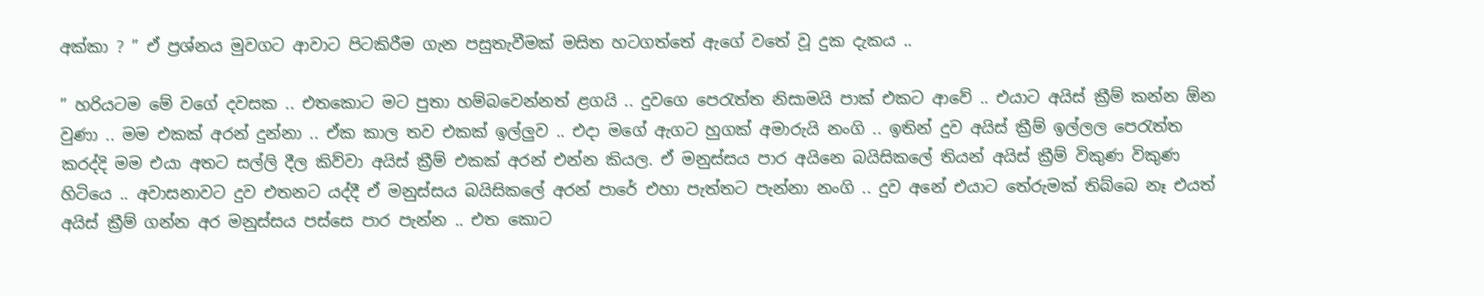අක්කා ? ” ඒ ප්‍රශ්නය මුවගට ආවාට පිටකිරීම ගැන පසුතැවීමක් මසිත හටගත්තේ ඇගේ වතේ වූ දුක දැකය ..

” හරියටම මේ වගේ දවසක .. එතකොට මට පුතා හම්බවෙන්නත් ළගයි .. දුවගෙ පෙරැත්ත නිසාමයි පාක් එකට ආවේ .. එයාට අයිස් ක්‍රීම් කන්න ඕන වුණා .. මම එකක් අරන් දුන්නා .. ඒක කාල තව එකක් ඉල්ලුව .. එදා මගේ ඇගට හුගක් අමාරුයි නංගි .. ඉතින් දුව අයිස් ක්‍රීම් ඉල්ලල පෙරැත්ත කරද්දි මම එයා අතට සල්ලි දීල කිව්වා අයිස් ක්‍රීම් එකක් අරන් එන්න කියල. ඒ මනුස්සය පාර අයිනෙ බයිසිකලේ තියන් අයිස් ක්‍රීම් විකුණ විකුණ හිටියෙ .. අවාසනාවට දුව එතනට යද්දී ඒ මනුස්සය බයිසිකලේ අරන් පාරේ එහා පැත්තට පැන්නා නංගි .. දුව අනේ එයාට තේරුමක් තිබ්බෙ නෑ එයත් අයිස් ක්‍රීම් ගන්න අර මනුස්සය පස්සෙ පාර පැන්න .. එත කොට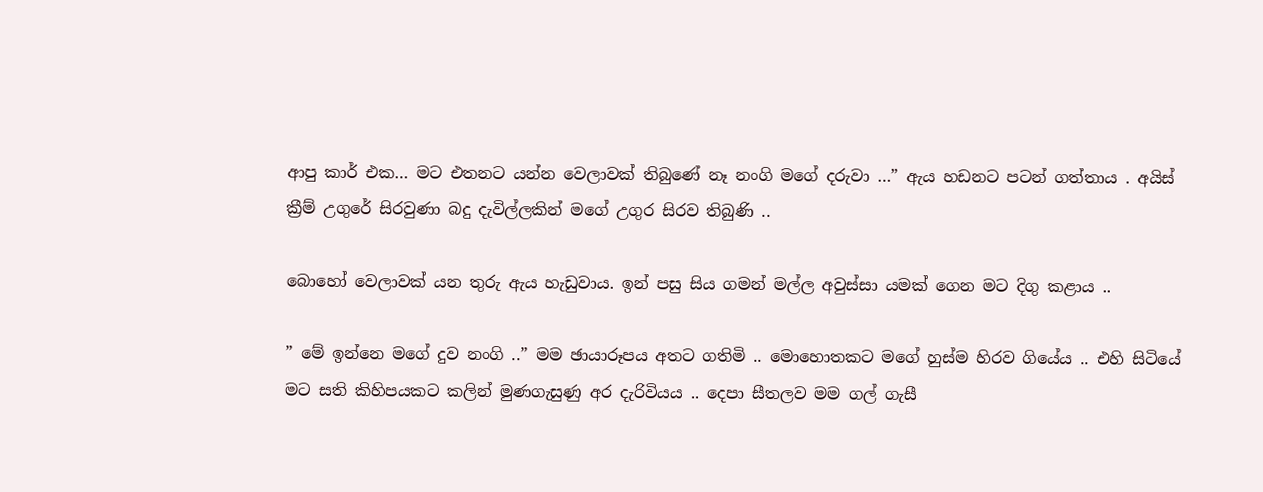ආපු කාර් එක… මට එතනට යන්න වෙලාවක් තිබුණේ නෑ නංගි මගේ දරුවා …” ඇය හඩනට පටන් ගත්තාය . අයිස් ක්‍රීම් උගුරේ සිරවුණා බදු දැවිල්ලකින් මගේ උගුර සිරව තිබුණි ..

බොහෝ වෙලාවක් යන තුරු ඇය හැඩුවාය. ඉන් පසු සිය ගමන් මල්ල අවුස්සා යමක් ගෙන මට දිගු කළාය ..

” මේ ඉන්නෙ මගේ දුව නංගි ..” මම ඡායාරූපය අතට ගතිමි .. මොහොතකට මගේ හුස්ම හිරව ගියේය .. එහි සිටියේ මට සති කිහිපයකට කලින් මුණගැසුණු අර දැරිවියය .. දෙපා සීතලව මම ගල් ගැසී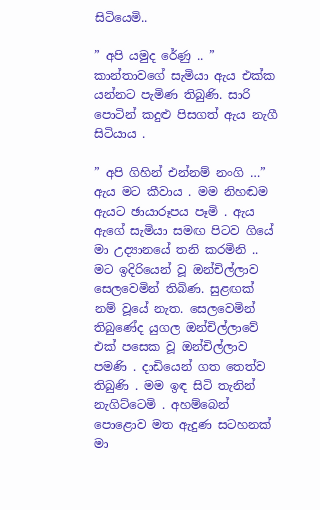සිටියෙමි..

” අපි යමුද රේණු .. ” කාන්තාවගේ සැමියා ඇය එක්ක යන්නට පැමිණ තිබුණි. සාරි පොටින් කදුළු පිසගත් ඇය නැගී සිටියාය .

” අපි ගිහින් එන්නම් නංගි …” ඇය මට කීවාය . මම නිහඬම ඇයට ඡායාරූපය පෑමි . ඇය ඇගේ සැමියා සමඟ පිටව ගියේ මා උද්‍යානයේ තනි කරමිනි .. මට ඉදිරියෙන් වූ ඔන්චිල්ලාව සෙලවෙමින් තිබිණ. සුළඟක් නම් වූයේ නැත. සෙලවෙමින් තිබුණේද යුගල ඔන්චිල්ලාවේ එක් පසෙක වූ ඔන්චිල්ලාව පමණි . දාඩියෙන් ගත තෙත්ව තිබුණි . මම ඉඳ සිටි තැනින් නැගිට්ටෙමි . අහම්බෙන් පොළොව මත ඇදුණ සටහනක් මා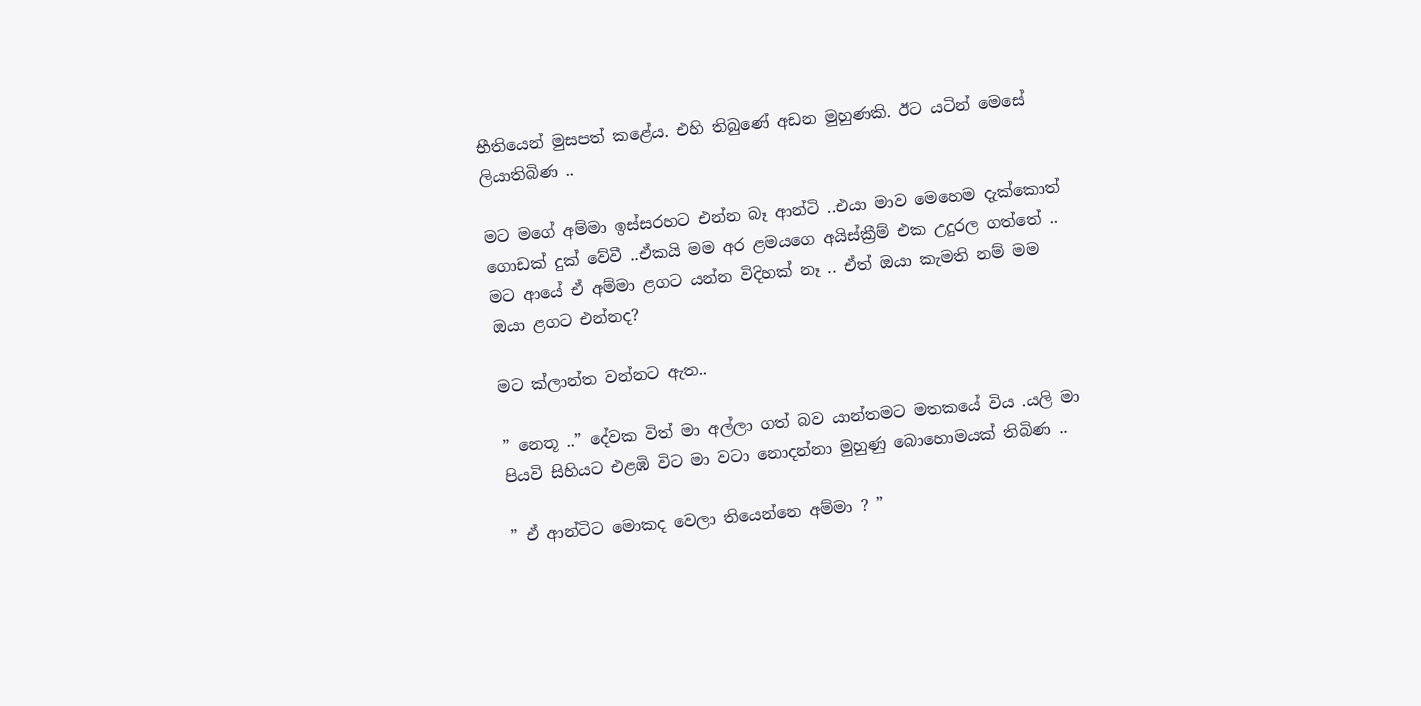භීතියෙන් මුසපත් කළේය. එහි තිබුණේ අඩන මුහුණකි. ඊට යටින් මෙසේ ලියාතිබිණ ..

මට මගේ අම්මා ඉස්සරහට එන්න බෑ ආන්ටි ..එයා මාව මෙහෙම දැක්කොත් ගොඩක් දුක් වේවී ..ඒකයි මම අර ළමයගෙ අයිස්ක්‍රීම් එක උදුරල ගත්තේ .. මට ආයේ ඒ අම්මා ළගට යන්න විදිහක් නෑ .. ඒත් ඔයා කැමති නම් මම ඔයා ළගට එන්නද?

මට ක්ලාන්ත වන්නට ඇත..

” නෙතූ ..” දේවක විත් මා අල්ලා ගත් බව යාන්තමට මතකයේ විය .යලි මා පියවි සිහියට එළඹි විට මා වටා නොදන්නා මුහුණු බොහොමයක් තිබිණ ..

” ඒ ආන්ටිට මොකද වෙලා තියෙන්නෙ අම්මා ? ”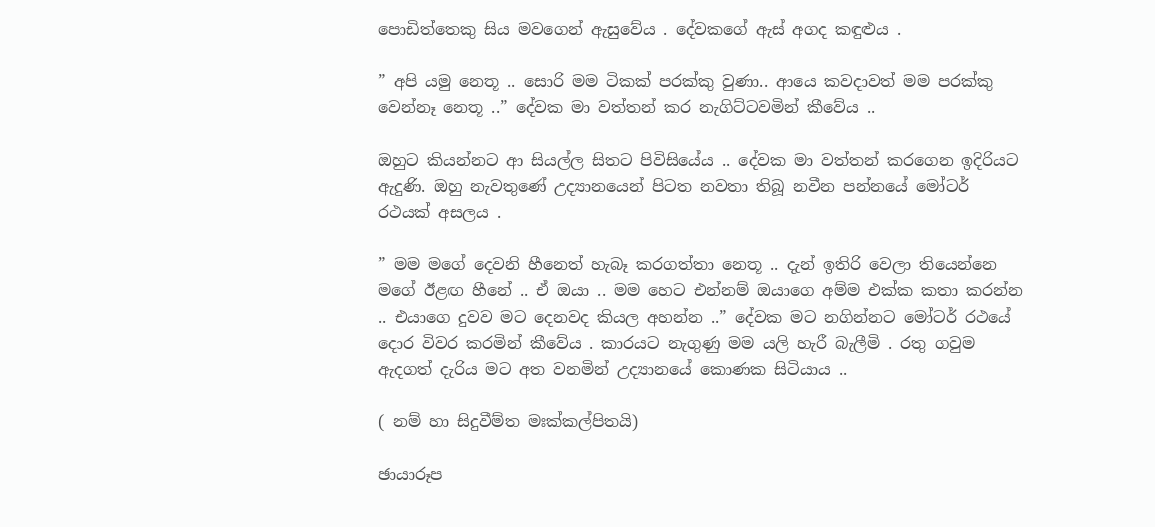පොඩිත්තෙකු සිය මවගෙන් ඇසුවේය . දේවකගේ ඇස් අගද කඳුළුය .

” අපි යමු නෙතූ .. සොරි මම ටිකක් පරක්කු වුණා.. ආයෙ කවදාවත් මම පරක්කු වෙන්නෑ නෙතූ ..” දේවක මා වත්තන් කර නැගිට්ටවමින් කීවේය ..

ඔහුට කියන්නට ආ සියල්ල සිතට පිවිසියේය .. දේවක මා වත්තන් කරගෙන ඉදිරියට ඇදුණි. ඔහු නැවතුණේ උද්‍යානයෙන් පිටත නවතා තිබූ නවීන පන්නයේ මෝටර් රථයක් අසලය .

” මම මගේ දෙවනි හීනෙත් හැබෑ කරගත්තා නෙතූ .. දැන් ඉතිරි වෙලා තියෙන්නෙ මගේ ඊළඟ හීනේ .. ඒ ඔයා .. මම හෙට එන්නම් ඔයාගෙ අම්ම එක්ක කතා කරන්න .. එයාගෙ දුවව මට දෙනවද කියල අහන්න ..” දේවක මට නගින්නට මෝටර් රථයේ දොර විවර කරමින් කීවේය . කාරයට නැගුණු මම යලි හැරී බැලීමි . රතු ගවුම ඇදගත් දැරිය මට අත වනමින් උද්‍යානයේ කොණක සිටියාය ..

( නම් හා සිදුවීම්ත මඃක්කල්පිතයි)

ඡායාරූප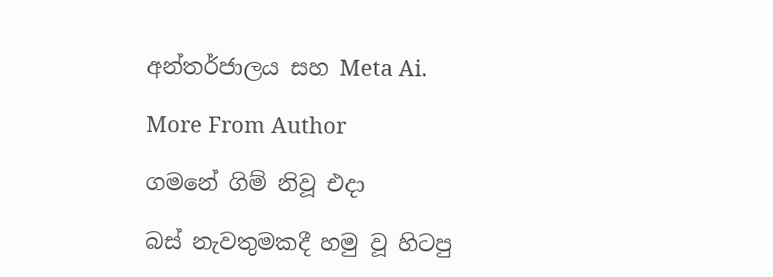අන්තර්ජාලය සහ Meta Ai.

More From Author

ගමනේ ගිම් නිවූ එදා

බස් නැවතුමකදී හමු වූ හිටපු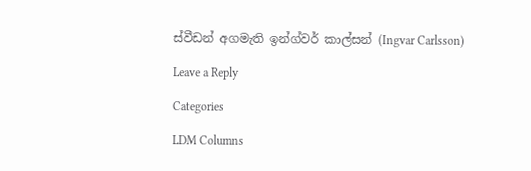ස්වීඩන් අගමැති ඉන්ග්වර් කාල්සන් (Ingvar Carlsson)

Leave a Reply

Categories

LDM Columns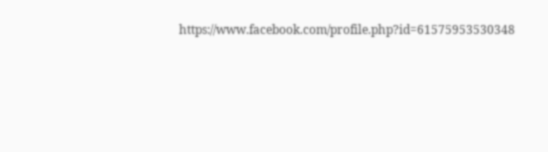https://www.facebook.com/profile.php?id=61575953530348